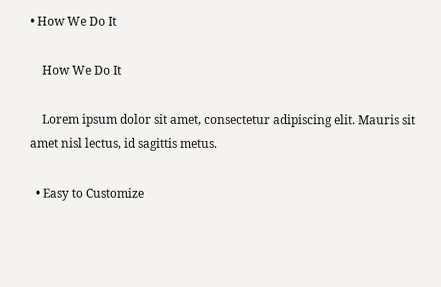• How We Do It

    How We Do It

    Lorem ipsum dolor sit amet, consectetur adipiscing elit. Mauris sit amet nisl lectus, id sagittis metus.

  • Easy to Customize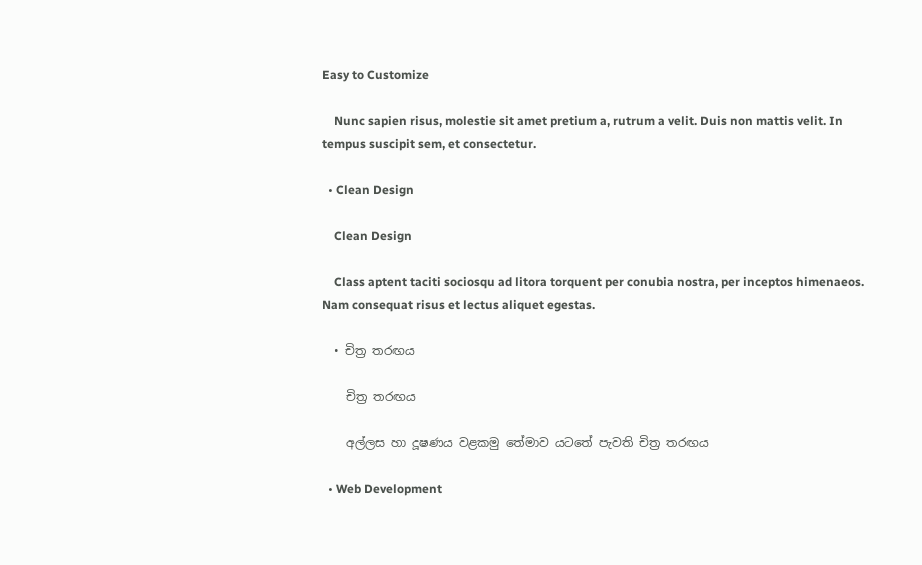Easy to Customize

    Nunc sapien risus, molestie sit amet pretium a, rutrum a velit. Duis non mattis velit. In tempus suscipit sem, et consectetur.

  • Clean Design

    Clean Design

    Class aptent taciti sociosqu ad litora torquent per conubia nostra, per inceptos himenaeos. Nam consequat risus et lectus aliquet egestas.

  • චිත්‍ර තරඟය

    චිත්‍ර තරඟය

    අල්ලස හා දූෂණය වළකමු තේමාව යටතේ පැවති චිත්‍ර තරඟය

  • Web Development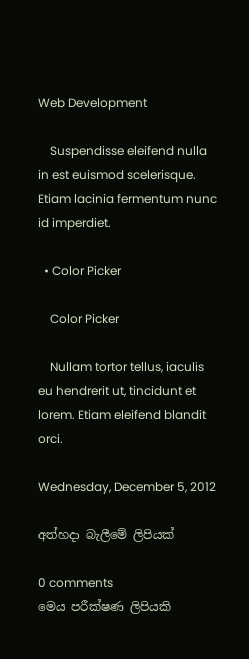Web Development

    Suspendisse eleifend nulla in est euismod scelerisque. Etiam lacinia fermentum nunc id imperdiet.

  • Color Picker

    Color Picker

    Nullam tortor tellus, iaculis eu hendrerit ut, tincidunt et lorem. Etiam eleifend blandit orci.

Wednesday, December 5, 2012

අත්හදා බැලීමේ ලිපියක්

0 comments
මෙය පරීක්ෂණ ලිපියකි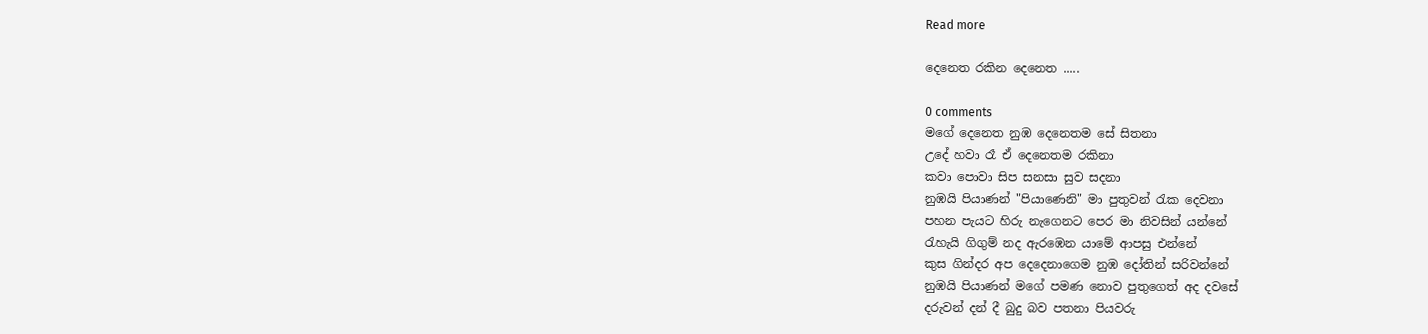Read more

දෙනෙත රකින දෙනෙත .....

0 comments
මගේ දෙනෙත නුඹ දෙනෙතම සේ සිතනා
උදේ හවා රෑ ඒ දෙනෙතම රකිනා
කවා පොවා සිප සනසා සුව සදනා
නුඹයි පියාණන් "පියාණෙනි" මා පුතුවන් රැක දෙවනා
පහන පැයට හිරු නැගෙනට පෙර මා නිවසින් යන්නේ
රැහැයි ගිගුම් නද ඇරඹෙන යාමේ ආපසු එන්නේ
කුස ගින්දර අප දෙදෙනාගෙම නුඹ දෝතින් සරිවන්නේ
නුඹයි පියාණන් මගේ පමණ නොව පුතු‍ගෙත් අද දවසේ
දරුවන් දන් දී බුදු බව පතනා පියවරු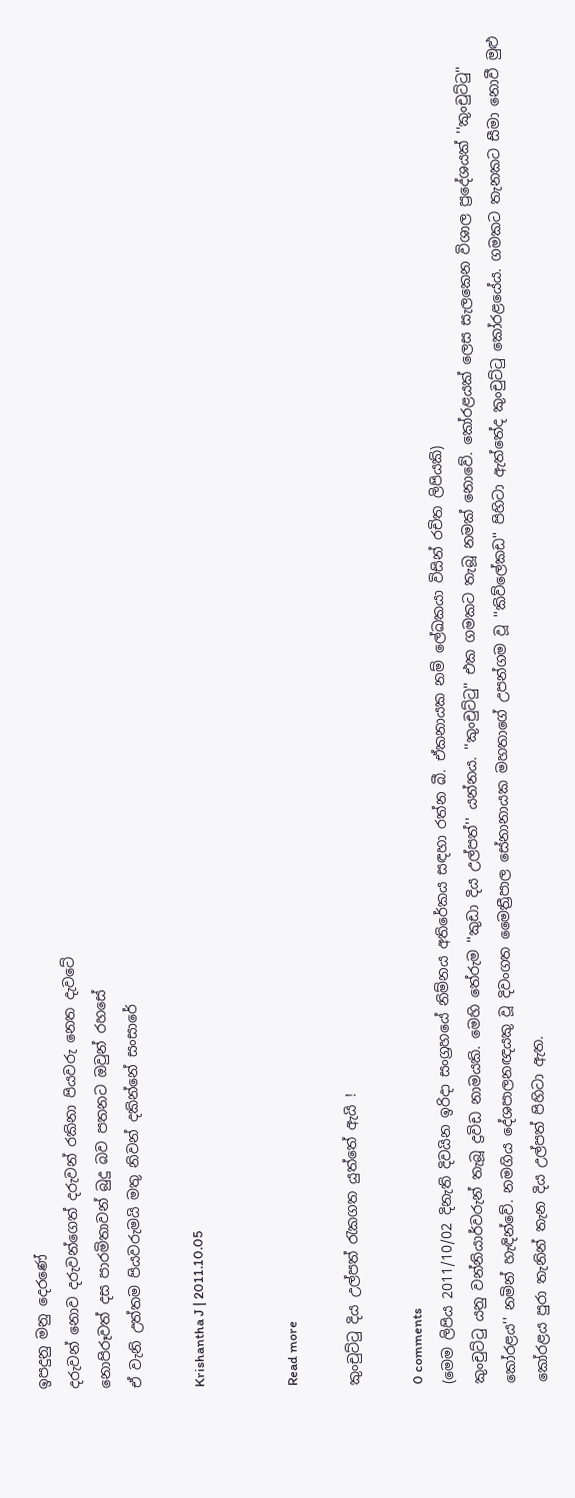ඉපදුනු මනු දෙරණේ
දරුවන් නොව දරුවන්ගෙත් දරුවන් රකිනා පියවරු නෙත දැවටේ
නොපිරූවත් දස පාරමිතාවන් බුදු බව පතනට ඔවුන් රහසේ
ඒ වැනි උත්තම පියවරුමයි මතු නිවන් දකින්නේ සංසාරේ

Krishantha J | 2011.10.05


Read more

කුංචුට්‌ටු දිය උල්පත් රැකගත යුත්තේ ඇයි !

0 comments
(මෙම ලිපිය 2011/10/02 දිනැති දිවයින ඉරිදා සංග්‍රහයේ නිම්නය අතිරේකය සඳහා රත්න බී. ඒකනායක නම් ලේඛකයා විසින් රචිත ලිපියකි)
කුංචුට්‌ටු යනු වන්නියාර්වරුන් තැබූ ද්‍රවිඩ නාමයකි. මෙහි තේරුම ''කුඩා දිය උල්පත්'' යන්නය. ''කුංචුට්‌ටු'' එක ගමකට තැබූ නමක්‌ නොවේ. කෝරළයක්‌ ලෙස සැලකෙන විශාල ප්‍රදේශයක්‌ ''කුංචුට්‌ටු'' කෝරළය'' නමින් හැඳින්වේ. නමගිය දේශපාලනඥයකු වූ දිවංගත මෛත්‍රීපාල සේනානායක මහතාගේ උපන්ගම වූ ''කිව්ලේකඩ'' පිහිටා ඇත්තේද කුංචුට්‌ටු කෝරළයේය. ගමකට තැනකට සීමා නොවී මුළු කෝරළය පුරා තැනින් තැන දිය උල්පත් පිහිටා ඇත.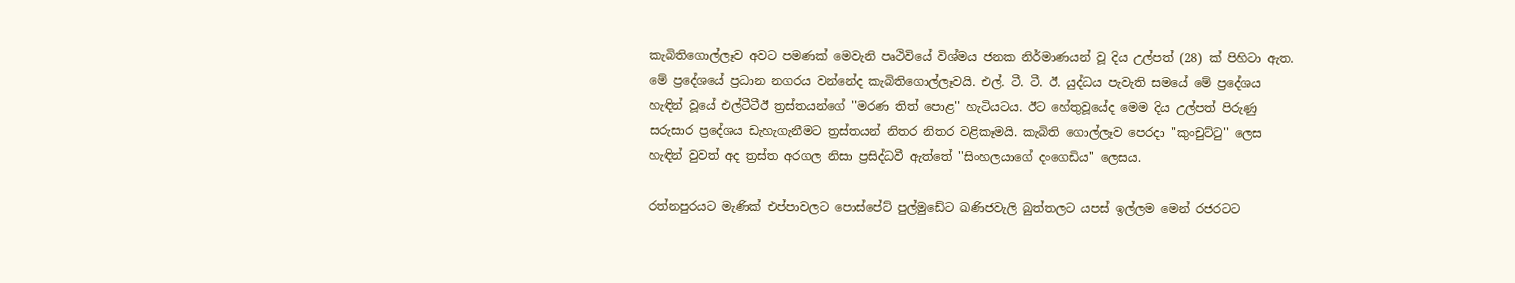කැබිතිගොල්ලෑව අවට පමණක්‌ මෙවැනි පෘථිවියේ විශ්මය ජනක නිර්මාණයන් වූ දිය උල්පත් (28) ක්‌ පිහිටා ඇත. මේ ප්‍රදේශයේ ප්‍රධාන නගරය වන්නේද කැබිතිගොල්ලෑවයි. එල්. ටී. ටී. ඊ. යුද්ධය පැවැති සමයේ මේ ප්‍රදේශය හැඳින් වූයේ එල්ටීටීඊ ත්‍රස්‌තයන්ගේ ''මරණ තිත් පොළ'' හැටියටය. ඊට හේතුවූයේද මෙම දිය උල්පත් පිරුණු සරුසාර ප්‍රදේශය ඩැහැගැනීමට ත්‍රස්‌තයන් නිතර නිතර වළිකෑමයි. කැබිති ගොල්ලෑව පෙරදා ''කුංචුට්‌ටු'' ලෙස හැඳින් වුවත් අද ත්‍රස්‌ත අරගල නිසා ප්‍රසිද්ධවී ඇත්තේ ''සිංහලයාගේ දංගෙඩිය'' ලෙසය.

රත්නපුරයට මැණික්‌ එප්පාවලට පොස්‌පේට්‌ පුල්මුඩේට ඛණිජවැලි බුත්තලට යපස්‌ ඉල්ලම මෙන් රජරටට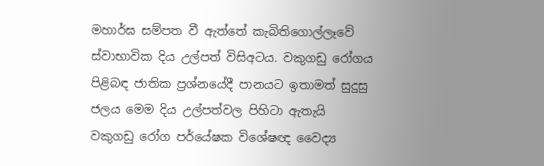මහාර්ඝ සම්පත වී ඇත්තේ කැබිතිගොල්ලෑවේ ස්‌වාභාවික දිය උල්පත් විසිඅටය. වකුගඩු රෝගය පිළිබඳ ජාතික ප්‍රශ්නයේදී පානයට ඉතාමත් සුදුසු ජලය මෙම දිය උල්පත්වල පිහිටා ඇතැයි වකුගඩු රෝග පර්යේෂක විශේෂඥ වෛද්‍ය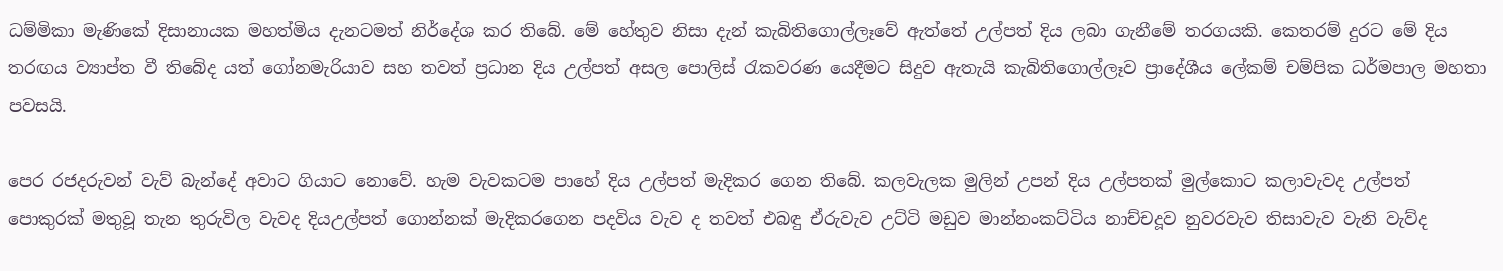ධම්මිකා මැණිකේ දිසානායක මහත්මිය දැනටමත් නිර්දේශ කර තිබේ. මේ හේතුව නිසා දැන් කැබිතිගොල්ලෑවේ ඇත්තේ උල්පත් දිය ලබා ගැනීමේ තරගයකි. කෙතරම් දුරට මේ දිය තරඟය ව්‍යාප්ත වී තිබේද යත් ගෝනමැරියාව සහ තවත් ප්‍රධාන දිය උල්පත් අසල පොලිස්‌ රැකවරණ යෙදීමට සිදුව ඇතැයි කැබිතිගොල්ලෑව ප්‍රාදේශීය ලේකම් චම්පික ධර්මපාල මහතා පවසයි.

පෙර රජදරුවන් වැව් බැන්දේ අවාට ගියාට නොවේ. හැම වැවකටම පාහේ දිය උල්පත් මැදිකර ගෙන තිබේ. කලවැලක මුලින් උපන් දිය උල්පතක්‌ මුල්කොට කලාවැවද උල්පත් පොකුරක්‌ මතුවූ තැන තුරුවිල වැවද දියඋල්පත් ගොන්නක්‌ මැදිකරගෙන පදවිය වැව ද තවත් එබඳු ඒරුවැව උට්‌ටි මඩුව මාන්නංකට්‌ටිය නාච්චදූව නුවරවැව තිසාවැව වැනි වැව්ද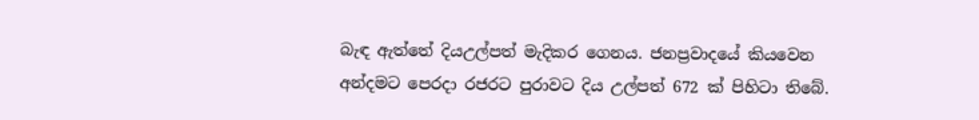බැඳ ඇත්තේ දියඋල්පත් මැදිකර ගෙනය. ජනප්‍රවාදයේ කියවෙන අන්දමට පෙරදා රජරට පුරාවට දිය උල්පත් 672 ක්‌ පිහිටා තිබේ.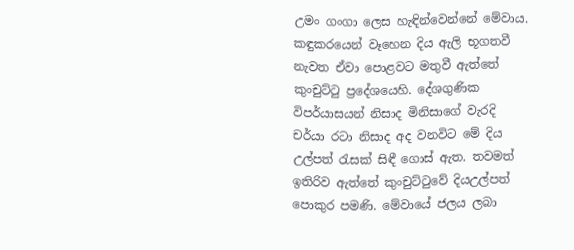උමං ගංගා ලෙස හැඳින්වෙන්නේ මේවාය. කඳුකරයෙන් වෑහෙන දිය ඇලි භූගතවී නැවත ඒවා පොළවට මතුවී ඇත්තේ කුංචුට්‌ටු ප්‍රදේශයෙහි. දේශගුණික විපර්යාසයන් නිසාද මිනිසාගේ වැරදි චර්යා රටා නිසාද අද වනවිට මේ දිය උල්පත් රැසක්‌ සිඳී ගොස්‌ ඇත. තවමත් ඉතිරිව ඇත්තේ කුංචුට්‌ටුවේ දියඋල්පත් පොකුර පමණි. මේවායේ ජලය ලබා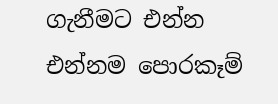ගැනීමට එන්න එන්නම පොරකෑම්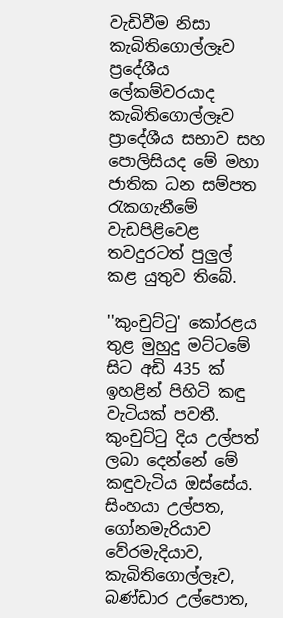වැඩිවීම නිසා කැබිතිගොල්ලෑව ප්‍රදේශීය ලේකම්වරයාද කැබිතිගොල්ලෑව ප්‍රාදේශීය සභාව සහ පොලිසියද මේ මහා ජාතික ධන සම්පත රැකගැනීමේ වැඩපිළිවෙළ තවදුරටත් පුලුල් කළ යුතුව තිබේ.

''කුංචුට්‌ටු' කෝරළය තුළ මුහුදු මට්‌ටමේ සිට අඩි 435 ක්‌ ඉහළින් පිහිටි කඳු වැටියක්‌ පවතී. කුංචුට්‌ටු දිය උල්පත් ලබා දෙන්නේ මේ කඳුවැටිය ඔස්‌සේය. සිංහයා උල්පත, ගෝනමැරියාව වේරමැදියාව, කැබිතිගොල්ලෑව, බණ්‌ඩාර උල්පොත,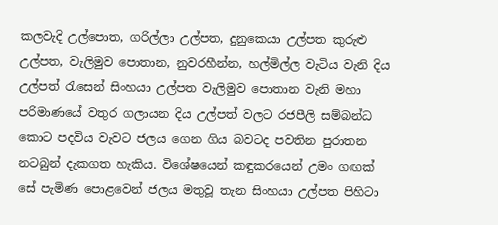කලවැදි උල්පොත, ගරිල්ලා උල්පත, දුනුකෙයා උල්පත කුරුළු උල්පත, වැලිමුව පොතාන, නුවරහීන්න, හල්මිල්ල වැටිය වැනි දිය උල්පත් රැසෙන් සිංහයා උල්පත වැලිමුව පොතාන වැනි මහා පරිමාණයේ වතුර ගලායන දිය උල්පත් වලට රජපීලි සම්බන්ධ කොට පදවිය වැවට ජලය ගෙන ගිය බවටද පවතින පුරාතන නටබුන් දැකගත හැකිය. විශේෂයෙන් කඳුකරයෙන් උමං ගඟක්‌ සේ පැමිණ පොළවෙන් ජලය මතුවූ තැන සිංහයා උල්පත පිහිටා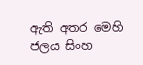ඇති අතර මෙහි ජලය සිංහ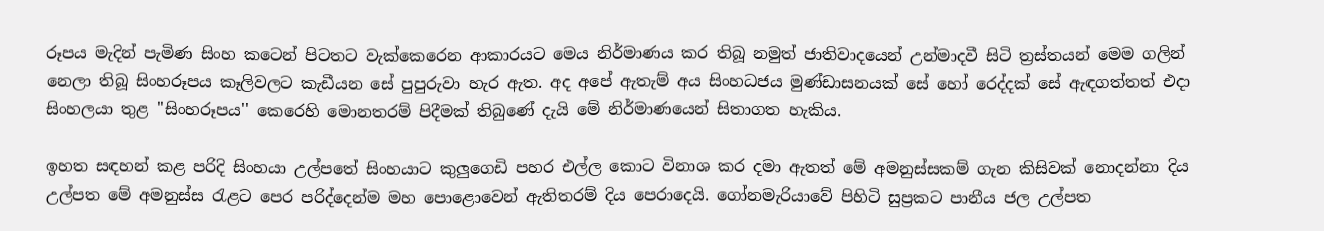රූපය මැදින් පැමිණ සිංහ කටෙන් පිටතට වැක්‌කෙරෙන ආකාරයට මෙය නිර්මාණය කර තිබූ නමුත් ජාතිවාදයෙන් උන්මාදවී සිටි ත්‍රස්‌තයන් මෙම ගලින් නෙලා තිබූ සිංහරූපය කෑලිවලට කැඩීයන සේ පුපුරුවා හැර ඇත. අද අපේ ඇතැම් අය සිංහධජය මුණ්‌ඩාසනයක්‌ සේ හෝ රෙද්දක්‌ සේ ඇඳගත්තත් එදා සිංහලයා තුළ ''සිංහරූපය'' කෙරෙහි මොනතරම් පිදීමක්‌ තිබුණේ දැයි මේ නිර්මාණයෙන් සිතාගත හැකිය.

ඉහත සඳහන් කළ පරිදි සිංහයා උල්පතේ සිංහයාට කුලුගෙඩි පහර එල්ල කොට විනාශ කර දමා ඇතත් මේ අමනුස්‌සකම් ගැන කිසිවක්‌ නොදන්නා දිය උල්පත මේ අමනුස්‌ස රැළට පෙර පරිද්දෙන්ම මහ පොළොවෙන් ඇතිතරම් දිය පෙරාදෙයි. ගෝනමැරියාවේ පිහිටි සුප්‍රකට පානීය ජල උල්පත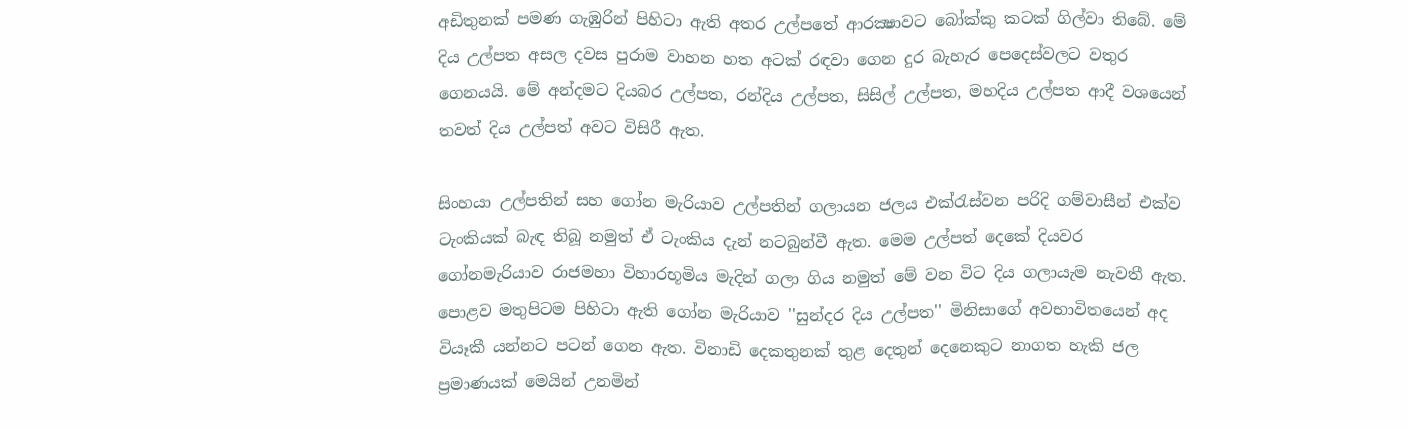අඩිතුනක්‌ පමණ ගැඹුරින් පිහිටා ඇති අතර උල්පතේ ආරක්‍ෂාවට බෝක්‌කු කටක්‌ ගිල්වා තිබේ. මේ දිය උල්පත අසල දවස පුරාම වාහන හත අටක්‌ රඳවා ගෙන දුර බැහැර පෙදෙස්‌වලට වතුර ගෙනයයි. මේ අන්දමට දියබර උල්පත, රන්දිය උල්පත, සිසිල් උල්පත, මහදිය උල්පත ආදී වශයෙන් තවත් දිය උල්පත් අවට විසිරී ඇත.

සිංහයා උල්පතින් සහ ගෝන මැරියාව උල්පතින් ගලායන ජලය එක්‌රැස්‌වන පරිදි ගම්වාසීන් එක්‌ව ටැංකියක්‌ බැඳ තිබූ නමුත් ඒ ටැංකිය දැන් නටබුන්වී ඇත. මෙම උල්පත් දෙකේ දියවර ගෝනමැරියාව රාජමහා විහාරභූමිය මැදින් ගලා ගිය නමුත් මේ වන විට දිය ගලායැම නැවතී ඇත. පොළව මතුපිටම පිහිටා ඇති ගෝන මැරියාව ''සුන්දර දිය උල්පත'' මිනිසාගේ අවභාවිතයෙන් අද වියෑකී යන්නට පටන් ගෙන ඇත. විනාඩි දෙකතුනක්‌ තුළ දෙතුන් දෙනෙකුට නාගත හැකි ජල ප්‍රමාණයක්‌ මෙයින් උනමින්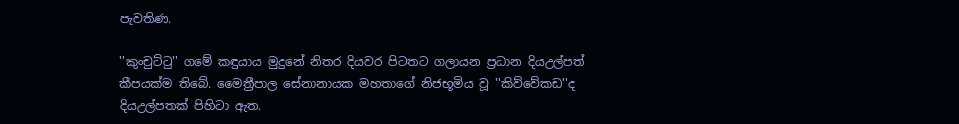පැවතිණ.

''කුංචුට්‌ටු'' ගමේ කඳුයාය මුදුනේ නිතර දියවර පිටතට ගලායන ප්‍රධාන දියඋල්පත් කීපයක්‌ම තිබේ. මෛත්‍රීපාල සේනානායක මහතාගේ නිජභූමිය වූ ''කිව්වේකඩ''ද දියඋල්පතක්‌ පිහිටා ඇත.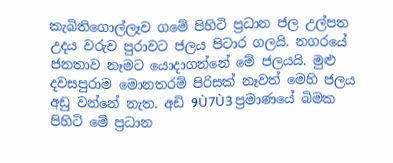කැබිතිගොල්ලෑව ගමේ පිහිටි ප්‍රධාන ජල උල්පත උදය වරුව පුරාවට ජලය පිටාර ගලයි. නගරයේ ජනතාව නෑමට යොදාගන්නේ මේ ජලයයි. මුළු දවසපුරාම මොනතරම් පිරිසක්‌ නෑවත් මෙහි ජලය අඩු වන්නේ නැත. අඩි 9Ù7Ù3 ප්‍රමාණයේ බිමක පිහිටි මේ ප්‍රධාන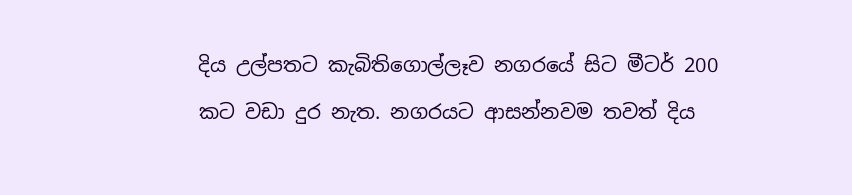දිය උල්පතට කැබිතිගොල්ලෑව නගරයේ සිට මීටර් 200 කට වඩා දුර නැත. නගරයට ආසන්නවම තවත් දිය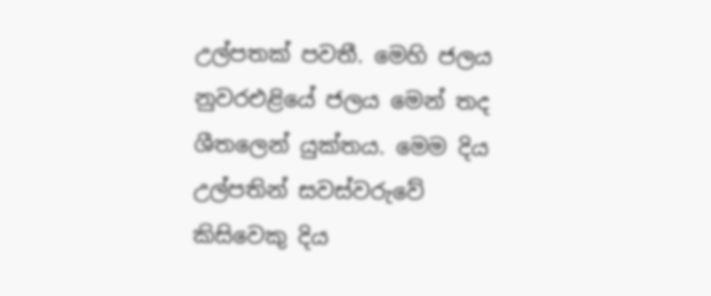උල්පතක්‌ පවතී. මෙහි ජලය නුවරඑළියේ ජලය මෙන් තද ශීතලෙන් යුක්‌තය. මෙම දිය උල්පතින් සවස්‌වරුවේ කිසිවෙකු දිය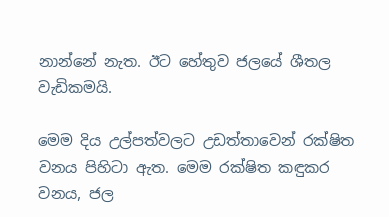නාන්නේ නැත. ඊට හේතුව ජලයේ ශීතල වැඩිකමයි.

මෙම දිය උල්පත්වලට උඩත්තාවෙන් රක්‌ෂිත වනය පිහිටා ඇත. මෙම රක්‌ෂිත කඳුකර වනය, ජල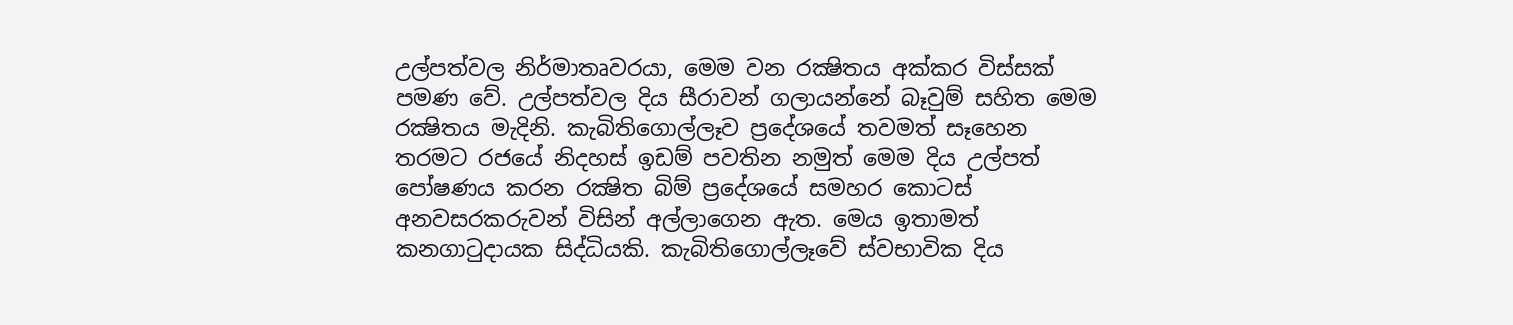උල්පත්වල නිර්මාතෘවරයා, මෙම වන රක්‍ෂිතය අක්‌කර විස්‌සක්‌ පමණ වේ. උල්පත්වල දිය සීරාවන් ගලායන්නේ බෑවුම් සහිත මෙම රක්‍ෂිතය මැදිනි. කැබිතිගොල්ලෑව ප්‍රදේශයේ තවමත් සෑහෙන තරමට රජයේ නිදහස්‌ ඉඩම් පවතින නමුත් මෙම දිය උල්පත් පෝෂණය කරන රක්‍ෂිත බිම් ප්‍රදේශයේ සමහර කොටස්‌ අනවසරකරුවන් විසින් අල්ලාගෙන ඇත. මෙය ඉතාමත් කනගාටුදායක සිද්ධියකි. කැබිතිගොල්ලෑවේ ස්‌වභාවික දිය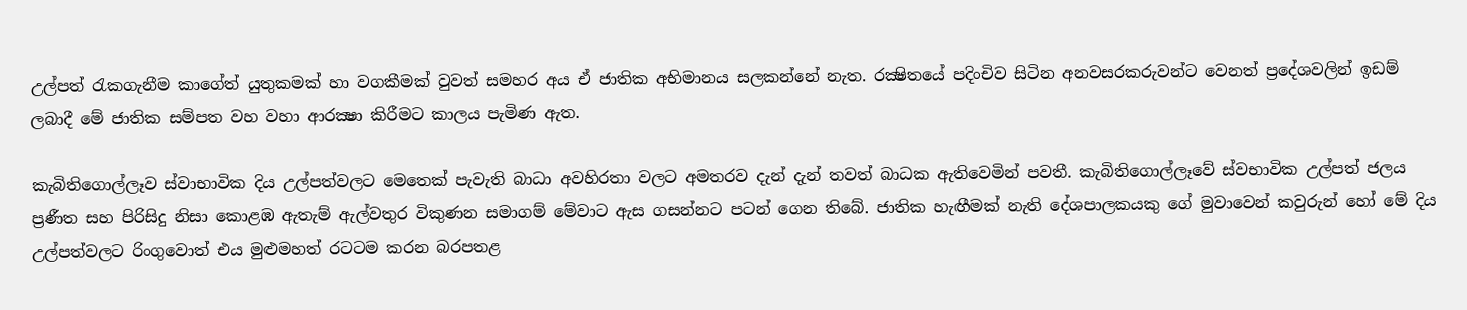උල්පත් රැකගැනීම කාගේත් යුතුකමක්‌ හා වගකීමක්‌ වුවත් සමහර අය ඒ ජාතික අභිමානය සලකන්නේ නැත. රක්‍ෂිතයේ පදිංචිව සිටින අනවසරකරුවන්ට වෙනත් ප්‍රදේශවලින් ඉඩම් ලබාදී මේ ජාතික සම්පත වහ වහා ආරක්‍ෂා කිරීමට කාලය පැමිණ ඇත.

කැබිතිගොල්ලෑව ස්‌වාභාවික දිය උල්පත්වලට මෙතෙක්‌ පැවැති බාධා අවහිරතා වලට අමතරව දැන් දැන් තවත් බාධක ඇතිවෙමින් පවතී. කැබිතිගොල්ලෑවේ ස්‌වභාවික උල්පත් ජලය ප්‍රණීත සහ පිරිසිදු නිසා කොළඹ ඇතැම් ඇල්වතුර විකුණන සමාගම් මේවාට ඇස ගසන්නට පටන් ගෙන තිබේ. ජාතික හැඟීමක්‌ නැති දේශපාලකයකු ගේ මුවාවෙන් කවුරුන් හෝ මේ දිය උල්පත්වලට රිංගුවොත් එය මුළුමහත් රටටම කරන බරපතළ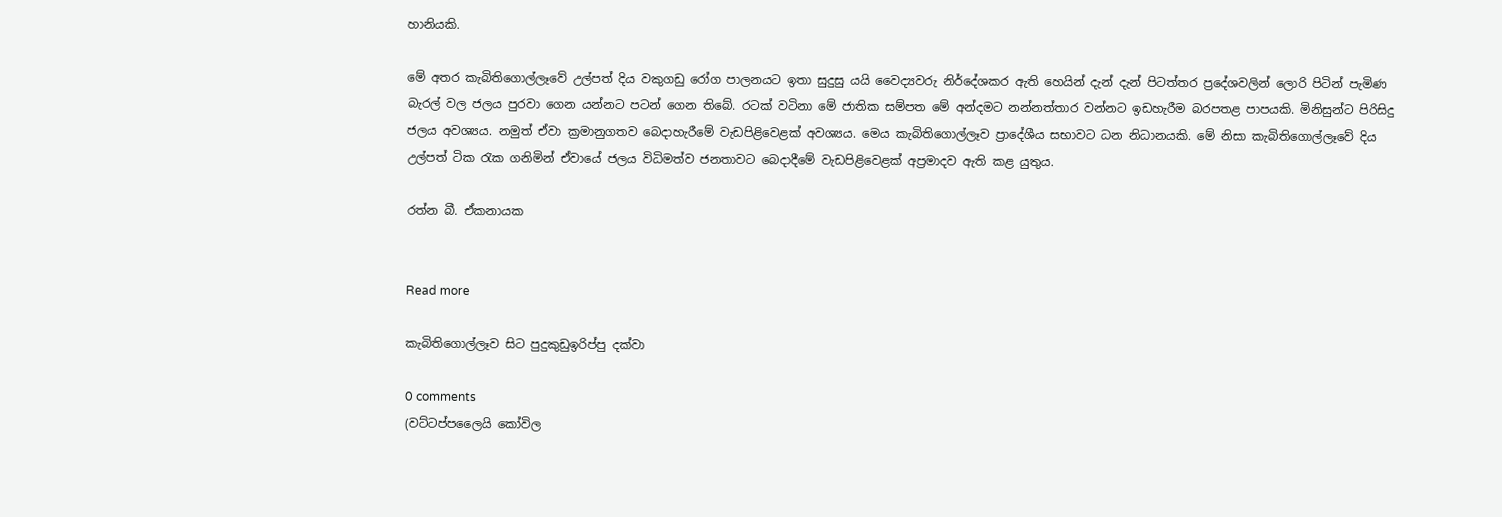හානියකි.

මේ අතර කැබිතිගොල්ලෑවේ උල්පත් දිය වකුගඩු රෝග පාලනයට ඉතා සුදුසු යයි වෛද්‍යවරු නිර්දේශකර ඇති හෙයින් දැන් දැන් පිටත්තර ප්‍රදේශවලින් ලොරි පිටින් පැමිණ බැරල් වල ජලය පුරවා ගෙන යන්නට පටන් ගෙන තිබේ. රටක්‌ වටිනා මේ ජාතික සම්පත මේ අන්දමට නන්නත්තාර වන්නට ඉඩහැරීම බරපතළ පාපයකි. මිනිසුන්ට පිරිසිදු ජලය අවශ්‍යය. නමුත් ඒවා ක්‍රමානුගතව බෙදාහැරීමේ වැඩපිළිවෙළක්‌ අවශ්‍යය. මෙය කැබිතිගොල්ලෑව ප්‍රාදේශීය සභාවට ධන නිධානයකි. මේ නිසා කැබිතිගොල්ලෑවේ දිය උල්පත් ටික රැක ගනිමින් ඒවායේ ජලය විධිමත්ව ජනතාවට බෙදාදීමේ වැඩපිළිවෙළක්‌ අප්‍රමාදව ඇති කළ යුතුය.

රත්න බී. ඒකනායක


Read more

කැබිතිගොල්ලෑව සිට පුදුකුඩුඉරිප්පු දක්වා

0 comments
(වට්ටප්පලෛයි කෝවිල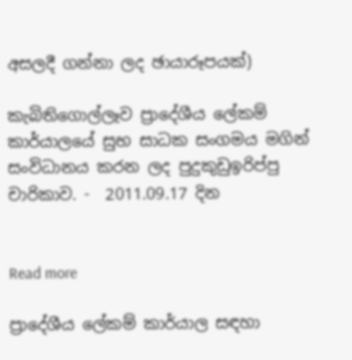අසලදී ගන්නා ලද ඡායාරූපයක්)

කැබිතිගොල්ලෑව ප්‍රාදේශීය ලේකම් කාර්යාලයේ සුභ සාධක සංගමය මගින් සංවිධානය කරන ලද පුදුකුඩුඉරිප්පු චාරිකාව. -  2011.09.17 දින


Read more

ප්‍රාදේශීය ලේකම් කාර්යාල සඳහා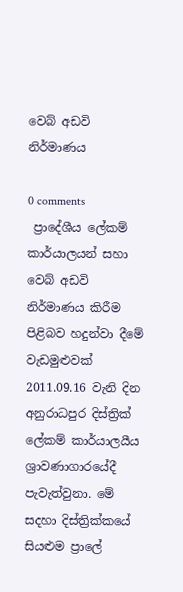වෙබ් අඩවි නිර්මාණය

0 comments
 ප්‍රාදේශීය ලේකම් කාර්යාලයන් සහා වෙබ් අඩවි නිර්මාණය කිරීම පිළිබව හදුන්වා දීමේ වැඩමුළුවක් 2011.09.16 වැනි දින අනුරාධපුර දිස්ත්‍රික් ලේකම් කාර්යාලයීය ශ්‍රාවණාගාරයේදී පැවැත්වුනා. මේ සදහා දිස්ත්‍රික්කයේ සියළුම ප්‍රාලේ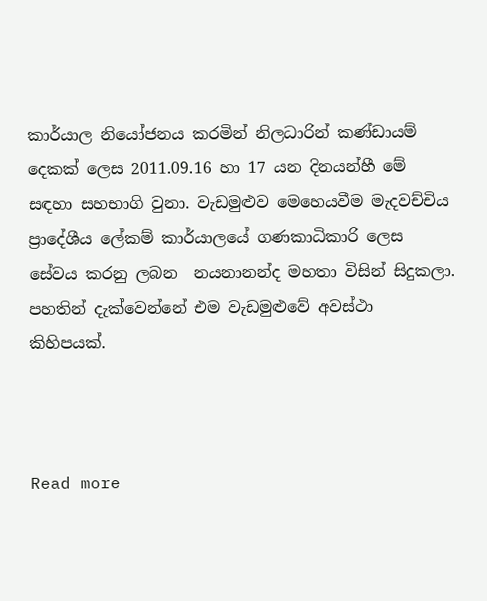කාර්යාල නියෝජනය කරමින් නිලධාරින් කණ්ඩායම් දෙකක් ලෙස 2011.09.16 හා 17 යන දිනයන්හී මේ සඳහා සහභාගි වුනා. වැඩමුළුව මෙහෙයවීම මැදවච්චිය ප්‍රාදේශීය ලේකම් කාර්යාලයේ ගණකාධිකාරි ලෙස සේවය කරනු ලබන  නයනානන්ද මහතා විසින් සිදුකලා.
පහතින් දැක්වෙන්නේ එම වැඩමුළුවේ අවස්ථා කිහිපයක්.



Read more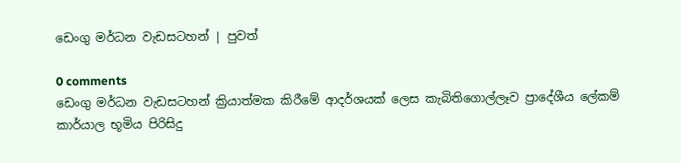ඩෙංගු මර්ධන වැඩසටහන් | පුවත්

0 comments
ඩෙංගු මර්ධන වැඩසටහන් ක්‍රියාත්මක කිරීමේ ආදර්ශයක් ලෙස කැබිතිගොල්ලෑව ප්‍රාදේශීය ලේකම් කාර්යාල භූමිය පිරිසිදු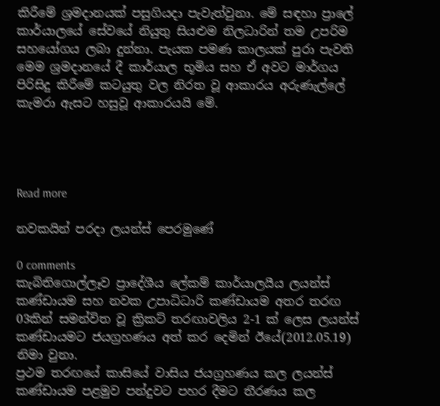කිරීමේ ශ්‍රමදානයක් පසුගියදා පැවැත්වුනා. මේ සඳහා ප්‍රාලේ කාර්යාලයේ සේවයේ නියුතු සියළුම නිලධාරින් තම උපරිම සහයෝගය ලබා දුන්නා. පැයක පමණ කාලයක් පුරා පැවති මෙම ශ්‍රමදානයේ දී කාර්යාල භූමිය සහ ඒ අවට මාර්ගය පිරිසිදු කිරීමේ කටයුතු වල නිරත වූ ආකාරය අරුණැල්ලේ කැමරා ඇසට හසුවූ ආකාරයයි මේ.




Read more

නවකයින් පරදා ලයන්ස් පෙරමුණේ

0 comments
කැබිතිගොල්ලෑව ප්‍රාදේශීය ලේකම් කාර්යාලයීය ලයන්ස් කණ්ඩායම සහ නවක උපාධිධාරි කණ්ඩායම අතර තරඟ 03කින් සමන්විත වූ ක්‍රිකට් තරඟාවලිය 2-1 ක් ලෙස ලයන්ස් කණ්ඩායමට ජයග්‍රහණය අත් කර දෙමින් ඊයේ(2012.05.19) නිමා වුනා.
ප්‍රථම තරඟයේ කාසියේ වාසිය ජයග්‍රහණය කල ලයන්ස් කණ්ඩ‍ායම පළමුව පන්දුවට පහර දීමට තීරණය කල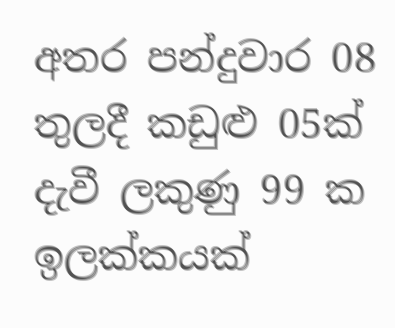අතර පන්දුවාර 08 තුලදී කඩුළු 05ක් දැවී ලකුණු 99 ක ඉලක්කයක්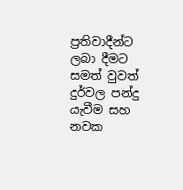ප්‍රතිවාදීන්ට ලබා දීමට සමත් වුවත් දුර්වල පන්දු යැවීම සහ නවක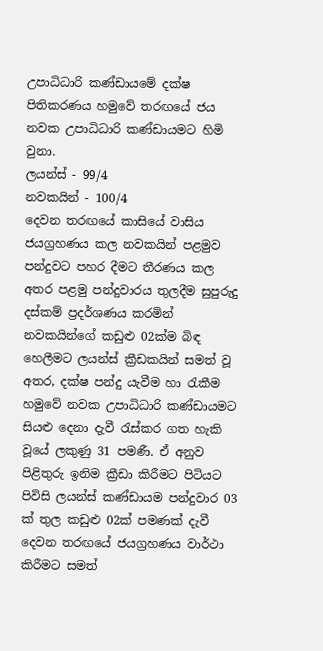උපාධිධාරි කණ්ඩායමේ දක්ෂ පිතිකරණය හමුවේ තරඟයේ ජය නවක උපාධිධාරි කණ්ඩායමට හිමි වුනා.
ලයන්ස් - 99/4
නවකයින් - 100/4
දෙවන තරඟයේ කාසියේ වාසිය ජයග්‍රහණය කල නවකයින් පළමුව පන්දුවට පහර දීමට තීරණය කල අතර පළමු පන්දුවාරය තුලදීම සුපුරුදු දස්කම් ප්‍රදර්ශණය කරමින් නවකයින්ගේ කඩුළු 02ක්ම බිඳ හෙලීමට ලයන්ස් ක්‍රීඩකයින් සමත් වූ අතර, දක්ෂ පන්දු යැවීම හා රැකීම හමුවේ නවක උපාධිධාරි කණ්ඩායමට සියළු දෙනා දැවී රැස්කර ගත හැකි වූයේ ලකුණු 31 පමණී. ඒ අනුව පිළිතුරු ඉනිම ක්‍රීඩා කිරීමට පිටියට පිවිසි ලයන්ස් කණ්ඩායම පන්දුවාර 03 ක් තුල කඩුළු 02ක් පමණක් දැවී දෙවන තරඟයේ ජයග්‍රහණය වාර්ථා කිරීමට සමත්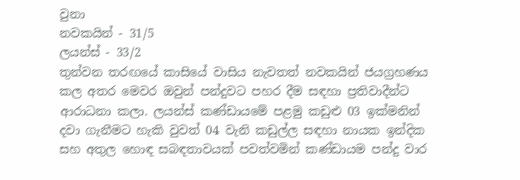වුනා
නවකයින් - 31/5
ලයන්ස් - 33/2
තුන්වන තරඟයේ කාසියේ වාසිය නැවතත් නවකයින් ජයග්‍රහණය කල අතර මෙවර ඔවුන් පන්දුවට පහර දීම සඳහා ප්‍රතිවාදීන්ට ආරාධනා කලා. ලයන්ස් කණ්ඩායමේ පළමු කඩුළු 03 ඉක්මනින් දවා ගැනීමට හැකි වුවත් 04 වැනි කඩුල්ල සඳහා නායක ඉන්දික සහ අතුල හොඳ සබඳතාවයක් පවත්වමින් කණ්ඩායම පන්දු වාර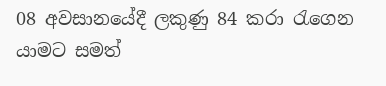08 අවසානයේදී ලකුණු 84 කරා රැගෙන යාමට සමත්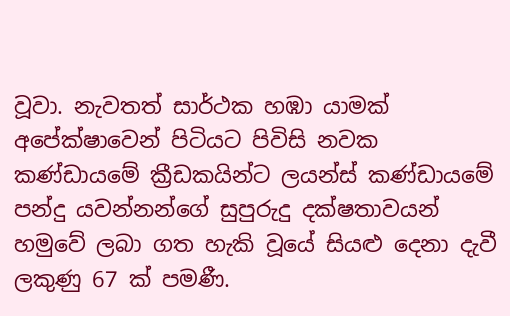වූවා. නැවතත් සාර්ථක හඹා යාමක් අපේක්ෂාවෙන් පිටියට පිවිසි නවක කණ්ඩායමේ ක්‍රීඩකයින්ට ලයන්ස් කණ්ඩායමේ පන්දු යවන්නන්ගේ සුපුරුදු දක්ෂතාවයන් හමුවේ ලබා ගත හැකි වූයේ සියළු දෙනා දැවී ලකුණු 67 ක් පමණී.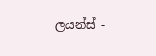ලයන්ස් -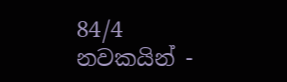84/4
නවකයින් -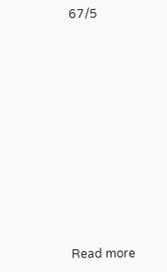67/5











Read more